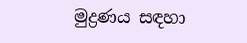මුද්‍රණය සඳහා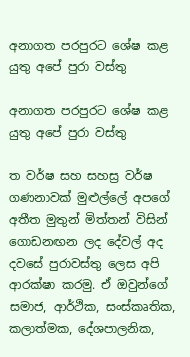අනාගත පරපුරට ශේෂ කළ යුතු අපේ පුරා වස්තු

අනාගත පරපුරට ශේෂ කළ යුතු අපේ පුරා වස්තු

ත වර්ෂ සහ සහස්‍ර වර්ෂ ගණනාවක් මුළුල්ලේ අපගේ අතීත මුතුන් මිත්තන් විසින් ගොඩනඟන ලද දේවල් අද දවසේ පුරාවස්තු ලෙස අපි ආරක්ෂා කරමු. ඒ ඔවුන්ගේ සමාජ, ආර්ථික, සංස්කෘතික, කලාත්මක, දේශපාලනික,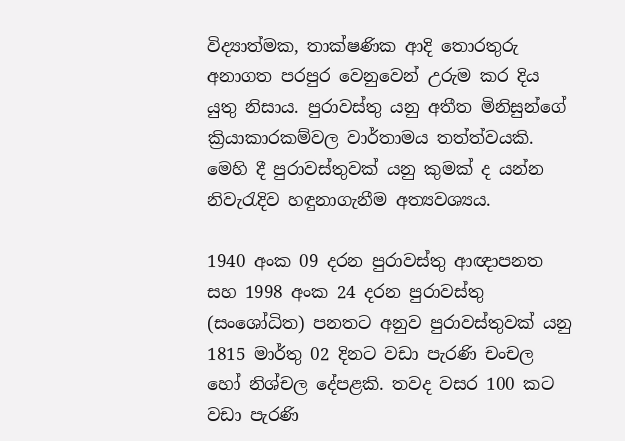විද්‍යාත්මක, තාක්ෂණික ආදි තොරතුරු අනාගත පරපුර වෙනුවෙන් උරුම කර දිය යුතු නිසාය. පුරාවස්තු යනු අතීත මිනිසුන්ගේ ක්‍රියාකාරකම්වල වාර්තාමය තත්ත්වයකි. මෙහි දී පුරාවස්තුවක් යනු කුමක් ද යන්න නිවැරැදිව හඳුනාගැනීම අත්‍යවශ්‍යය.

1940 අංක 09 දරන පුරාවස්තු ආඥාපනත සහ 1998 අංක 24 දරන පුරාවස්තු (සංශෝධිත) පනතට අනුව පුරාවස්තුවක් යනු 1815 මාර්තු 02 දිනට වඩා පැරණි චංචල හෝ නිශ්චල දේපළකි. තවද වසර 100 කට වඩා පැරණි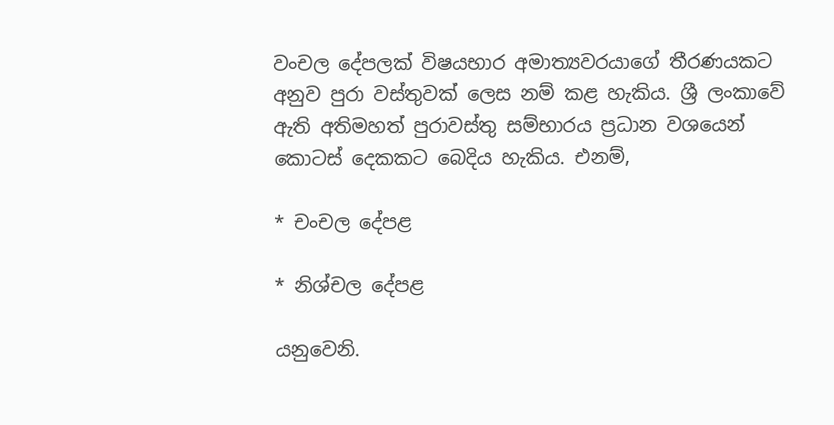වංචල දේපලක් විෂයභාර අමාත්‍යවරයාගේ තීරණයකට අනුව පුරා වස්තුවක් ලෙස නම් කළ හැකිය. ශ්‍රී ලංකාවේ ඇති අතිමහත් පුරාවස්තු සම්භාරය ප්‍රධාන වශයෙන් කොටස් දෙකකට බෙදිය හැකිය. එනම්,

* චංචල දේපළ

* නිශ්චල දේපළ

යනුවෙනි.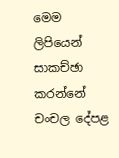මෙම ලිපියෙන් සාකච්ඡා කරන්නේ චංචල දේපළ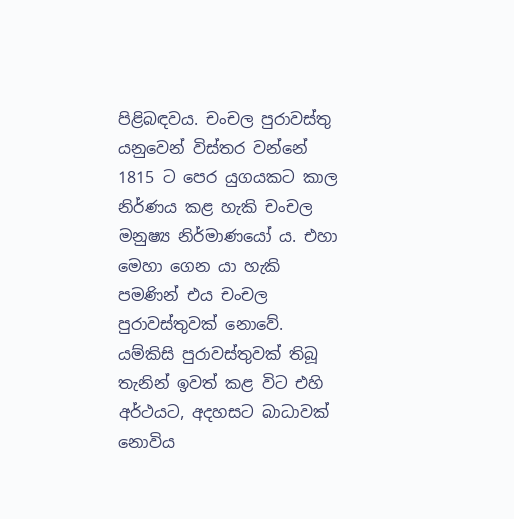පිළිබඳවය. චංචල පුරාවස්තු යනුවෙන් විස්තර වන්නේ 1815 ට පෙර යුගයකට කාල නිර්ණය කළ හැකි චංචල මනුෂ්‍ය නිර්මාණයෝ ය. එහා මෙහා ගෙන යා හැකි පමණින් එය චංචල පුරාවස්තුවක් නොවේ. යම්කිසි පුරාවස්තුවක් තිබූ තැනින් ඉවත් කළ විට එහි අර්ථයට, අදහසට බාධාවක් නොවිය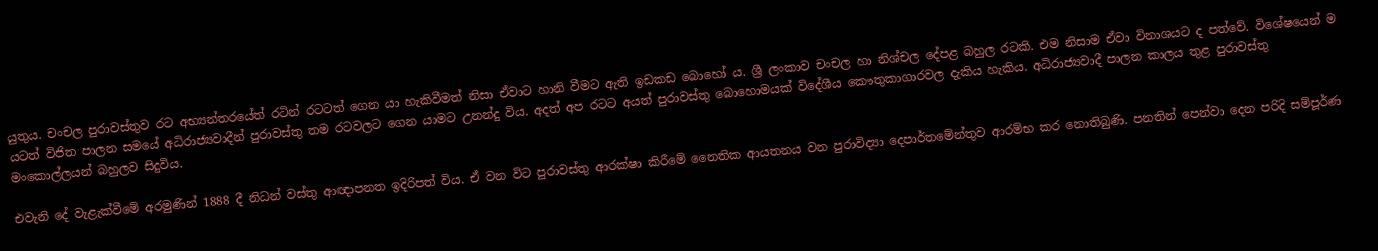යුතුය. චංචල පුරාවස්තුව රට අභ්‍යන්තරයේත් රටින් රටටත් ගෙන යා හැකිවීමත් නිසා ඒවාට හානි වීමට ඇති ඉඩකඩ බොහෝ ය. ශ්‍රී ලංකාව චංචල හා නිශ්චල දේපළ බහුල රටකි. එම නිසාම ඒවා විනාශයට ද පත්වේ. විශේෂයෙන් ම යටත් විජිත පාලන සමයේ අධිරාජ්‍යවාදීන් පුරාවස්තු තම රටවලට ගෙන යාමට උනන්දු විය. අදත් අප රටට අයත් පුරාවස්තු බොහොමයක් විදේශීය කෞතුකාගාරවල දැකිය හැකිය. අධිරාජ්‍යවාදී පාලන කාලය තුළ පුරාවස්තු මංකොල්ලයන් බහුලව සිදුවිය.

එවැනි දේ වැළැක්වීමේ අරමුණින් 1888 දී නිධන් වස්තු ආඥාපනත ඉදිරිපත් විය. ඒ වන විට පුරාවස්තු ආරක්ෂා කිරීමේ නෛතික ආයතනය වන පුරාවිද්‍යා දෙපාර්තමේන්තුව ආරම්භ කර නොතිබුණි. පනතින් පෙන්වා දෙන පරිදි සම්පූර්ණ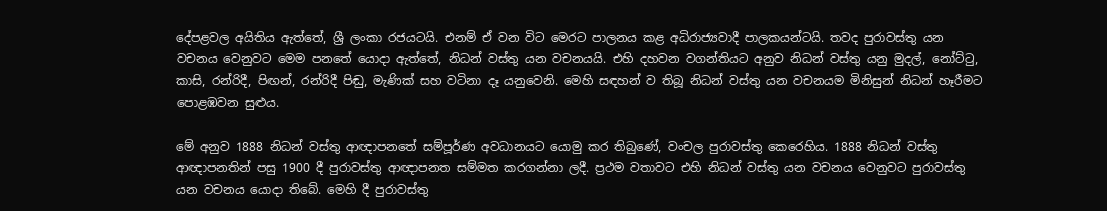දේපළවල අයිතිය ඇත්තේ, ශ්‍රී ලංකා රජයටයි. එනම් ඒ වන විට මෙරට පාලනය කළ අධිරාජ්‍යවාදී පාලකයන්ටයි. තවද පුරාවස්තු යන වචනය වෙනුවට මෙම පනතේ යොදා ඇත්තේ, නිධන් වස්තු යන වචනයයි. එහි දහවන වගන්තියට අනුව නිධන් වස්තු යනු මුදල්, නෝට්ටු, කාසි, රන්රිදී, පිඟන්, රන්රිදී පිඬු, මැණික් සහ වටිනා දෑ යනුවෙනි. මෙහි සඳහන් ව තිබූ නිධන් වස්තු යන වචනයම මිනිසුන් නිධන් හෑරීමට පොළඹවන සුළුය.

මේ අනුව 1888 නිධන් වස්තු ආඥාපනතේ සම්පූර්ණ අවධානයට යොමු කර තිබුණේ, වංචල පුරාවස්තු කෙරෙහිය. 1888 නිධන් වස්තු ආඥාපනතින් පසු 1900 දී පුරාවස්තු ආඥාපනත සම්මත කරගන්නා ලදී. ප්‍රථම වතාවට එහි නිධන් වස්තු යන වචනය වෙනුවට පුරාවස්තු යන වචනය යොදා තිබේ. මෙහි දී පුරාවස්තු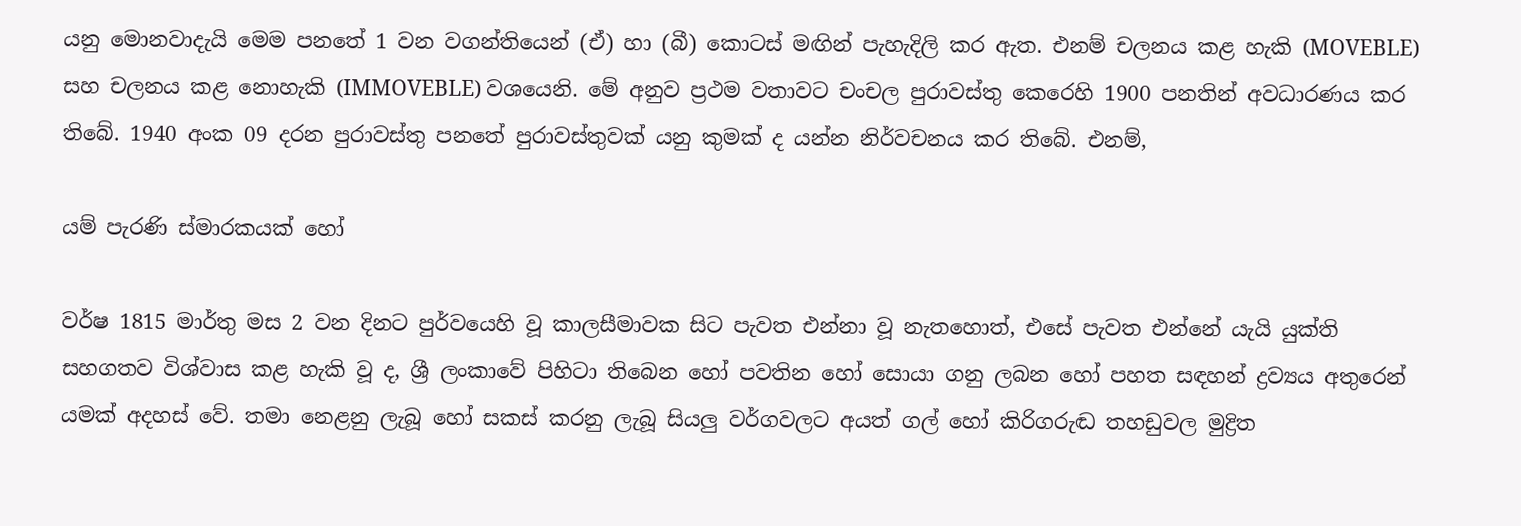යනු මොනවාදැයි මෙම පනතේ 1 වන වගන්තියෙන් (ඒ) හා (බී) කොටස් මඟින් පැහැදිලි කර ඇත. එනම් චලනය කළ හැකි (MOVEBLE) සහ චලනය කළ නොහැකි (IMMOVEBLE) වශයෙනි. මේ අනුව ප්‍රථම වතාවට චංචල පුරාවස්තු කෙරෙහි 1900 පනතින් අවධාරණය කර තිබේ. 1940 අංක 09 දරන පුරාවස්තු පනතේ පුරාවස්තුවක් යනු කුමක් ද යන්න නිර්වචනය කර තිබේ. එනම්,

යම් පැරණි ස්මාරකයක් හෝ

වර්ෂ 1815 මාර්තු මස 2 වන දිනට පුර්වයෙහි වූ කාලසීමාවක සිට පැවත එන්නා වූ නැතහොත්, එසේ පැවත එන්නේ යැයි යුක්ති සහගතව විශ්වාස කළ හැකි වූ ද, ශ්‍රී ලංකාවේ පිහිටා තිබෙන හෝ පවතින හෝ සොයා ගනු ලබන හෝ පහත සඳහන් ද්‍රව්‍යය අතුරෙන් යමක් අදහස් වේ. තමා නෙළනු ලැබූ හෝ සකස් කරනු ලැබූ සියලු වර්ගවලට අයත් ගල් හෝ කිරිගරුඬ තහඩුවල මුද්‍රිත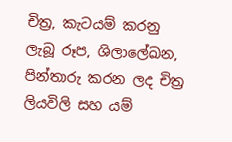චිත්‍ර, කැටයම් කරනු ලැබූ රූප, ශිලාලේඛන, පින්තාරු කරන ලද චිත්‍ර ලියවිලි සහ යම්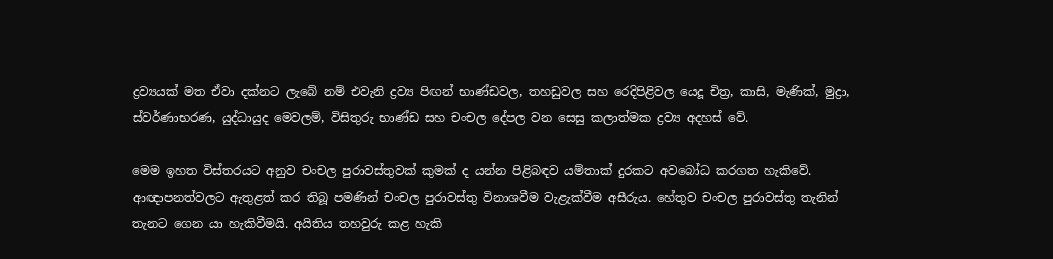ද්‍රව්‍යයක් මත ඒවා දක්නට ලැබේ නම් එවැනි ද්‍රව්‍ය පිඟන් භාණ්ඩවල, තහඩුවල සහ රෙදිපිළිවල යෙදූ චිත්‍ර, කාසි, මැණික්, මුද්‍රා, ස්වර්ණාභරණ, යුද්ධායුද මෙවලම්, විසිතුරු භාණ්ඩ සහ චංචල දේපල වන සෙසු කලාත්මක ද්‍රව්‍ය අදහස් වේ.

මෙම ඉහත විස්තරයට අනුව චංචල පුරාවස්තුවක් කුමක් ද යන්න පිළිබඳව යම්තාක් දුරකට අවබෝධ කරගත හැකිවේ. ආඥාපනත්වලට ඇතුළත් කර තිබූ පමණින් චංචල පුරාවස්තු විනාශවීම වැළැක්වීම අසීරුය. හේතුව චංචල පුරාවස්තු තැනින් තැනට ගෙන යා හැකිවීමයි. අයිතිය තහවුරු කළ හැකි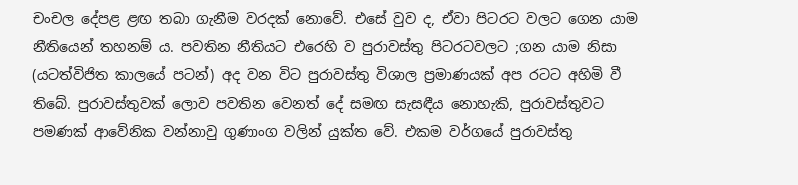චංචල දේපළ ළඟ තබා ගැනීම වරදක් නොවේ. එසේ වුව ද, ඒවා පිටරට වලට ගෙන යාම නීතියෙන් තහනම් ය. පවතින නීතියට එරෙහි ව පුරාවස්තු පිටරටවලට ;ගන යාම නිසා (යටත්විජිත කාලයේ පටන්) අද වන විට පුරාවස්තු විශාල ප්‍රමාණයක් අප රටට අහිමි වී තිබේ. පුරාවස්තුවක් ලොව පවතින වෙනත් දේ සමඟ සැසඳීය නොහැකි, පුරාවස්තුවට පමණක් ආවේනික වන්නාවු ගුණාංග වලින් යුක්ත වේ. එකම වර්ගයේ පුරාවස්තු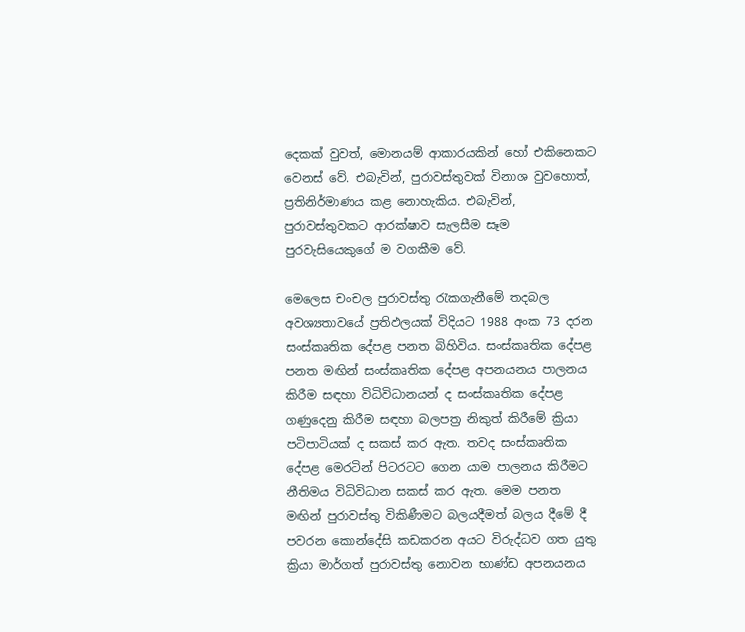දෙකක් වුවත්, මොනයම් ආකාරයකින් හෝ එකිනෙකට වෙනස් වේ. එබැවින්, පුරාවස්තුවක් විනාශ වුවහොත්, ප්‍රතිනිර්මාණය කළ නොහැකිය. එබැවින්, පුරාවස්තුවකට ආරක්ෂාව සැලසීම සෑම පුරවැසියෙකුගේ ම වගකීම වේ.

මෙලෙස චංචල පුරාවස්තු රැකගැනීමේ තදබල අවශ්‍යතාවයේ ප්‍රතිඵලයක් විදියට 1988 අංක 73 දරන සංස්කෘතික දේපළ පනත බිහිවිය. සංස්කෘතික දේපළ පනත මඟින් සංස්කෘතික දේපළ අපනයනය පාලනය කිරීම සඳහා විධිවිධානයන් ද සංස්කෘතික දේපළ ගණුදෙනු කිරීම සඳහා බලපත්‍ර නිකුත් කිරීමේ ක්‍රියා පටිපාටියක් ද සකස් කර ඇත. තවද සංස්කෘතික දේපළ මෙරටින් පිටරටට ගෙන යාම පාලනය කිරීමට නීතිමය විධිවිධාන සකස් කර ඇත. මෙම පනත මඟින් පුරාවස්තු විකිණීමට බලයදීමත් බලය දීමේ දී පවරන කොන්දේසි කඩකරන අයට විරුද්ධව ගත යුතු ක්‍රියා මාර්ගත් පුරාවස්තු නොවන භාණ්ඩ අපනයනය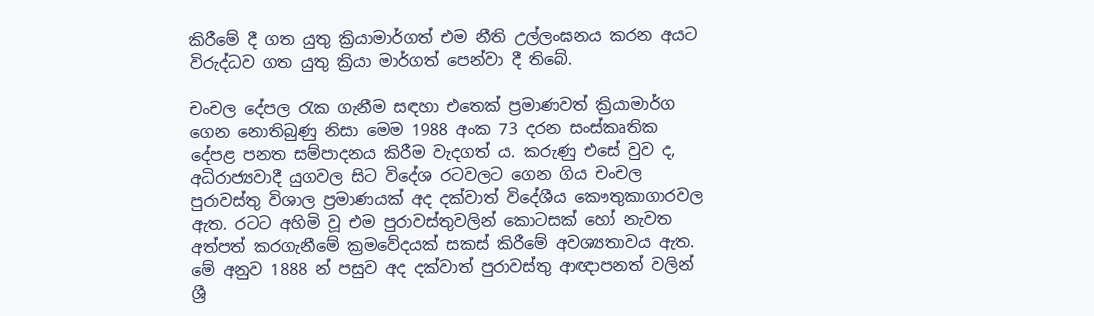කිරීමේ දී ගත යුතු ක්‍රියාමාර්ගත් එම නීති උල්ලංඝනය කරන අයට විරුද්ධව ගත යුතු ක්‍රියා මාර්ගත් පෙන්වා දී තිබේ.

චංචල දේපල රැක ගැනීම සඳහා එතෙක් ප්‍රමාණවත් ක්‍රියාමාර්ග ගෙන නොතිබුණු නිසා මෙම 1988 අංක 73 දරන සංස්කෘතික දේපළ පනත සම්පාදනය කිරීම වැදගත් ය. කරුණු එසේ වුව ද, අධිරාජ්‍යවාදී යුගවල සිට විදේශ රටවලට ගෙන ගිය චංචල පුරාවස්තු විශාල ප්‍රමාණයක් අද දක්වාත් විදේශීය කෞතුකාගාරවල ඇත. රටට අහිමි වූ එම පුරාවස්තුවලින් කොටසක් හෝ නැවත අත්පත් කරගැනීමේ ක්‍රමවේදයක් සකස් කිරීමේ අවශ්‍යතාවය ඇත. මේ අනුව 1888 න් පසුව අද දක්වාත් පුරාවස්තු ආඥාපනත් වලින් ශ්‍රී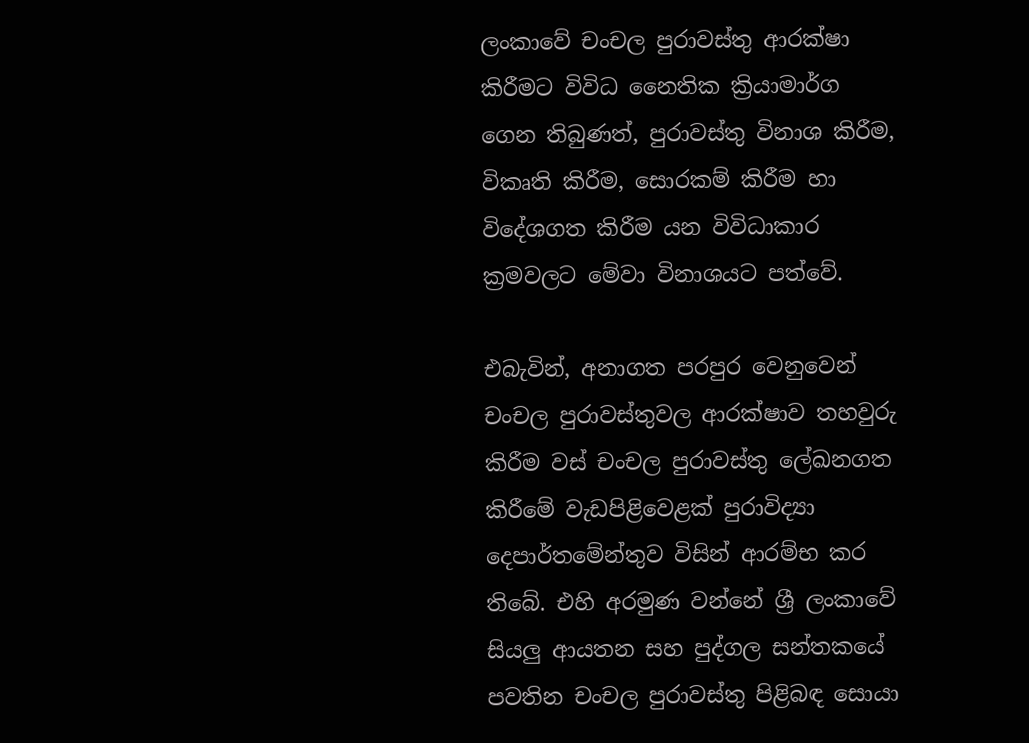ලංකාවේ චංචල පුරාවස්තු ආරක්ෂා කිරීමට විවිධ නෛතික ක්‍රියාමාර්ග ගෙන තිබුණත්, පුරාවස්තු විනාශ කිරීම, විකෘති කිරීම, සොරකම් කිරීම හා විදේශගත කිරීම යන විවිධාකාර ක්‍රමවලට මේවා විනාශයට පත්වේ.

එබැවින්, අනාගත පරපුර වෙනුවෙන් චංචල පුරාවස්තුවල ආරක්ෂාව තහවුරු කිරීම වස් චංචල පුරාවස්තු ලේඛනගත කිරීමේ වැඩපිළිවෙළක් පුරාවිද්‍යා දෙපාර්තමේන්තුව විසින් ආරම්භ කර තිබේ. එහි අරමුණ වන්නේ ශ්‍රී ලංකාවේ සියලු ආයතන සහ පුද්ගල සන්තකයේ පවතින චංචල පුරාවස්තු පිළිබඳ සොයා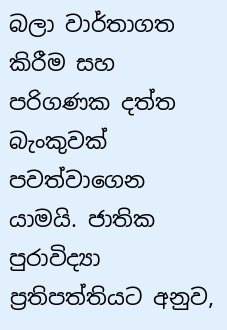බලා වාර්තාගත කිරීම සහ පරිගණක දත්ත බැංකුවක් පවත්වාගෙන යාමයි. ජාතික පුරාවිද්‍යා ප්‍රතිපත්තියට අනුව,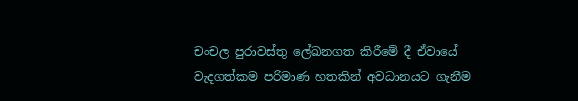චංචල පුරාවස්තු ලේඛනගත කිරීමේ දී ඒවායේ වැදගත්කම පරිමාණ හතකින් අවධානයට ගැනීම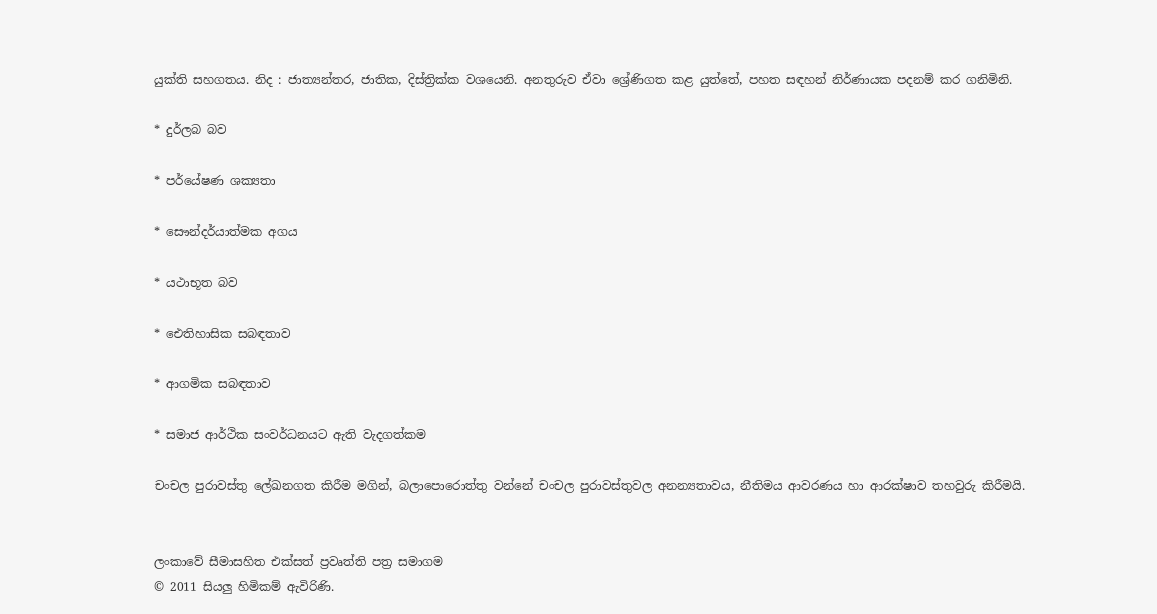යුක්ති සහගතය. නිද : ජාත්‍යන්තර, ජාතික, දිස්ත්‍රික්ක වශයෙනි. අනතුරුව ඒවා ශ්‍රේණිගත කළ යුත්තේ, පහත සඳහන් නිර්ණායක පදනම් කර ගනිමිනි.

* දුර්ලබ බව

* පර්යේෂණ ශක්‍යතා

* සෞන්දර්යාත්මක අගය

* යථාභූත බව

* ඓතිහාසික සබඳතාව

* ආගමික සබඳතාව

* සමාජ ආර්ථික සංවර්ධනයට ඇති වැදගත්කම

චංචල පුරාවස්තු ලේඛනගත කිරීම මගින්, බලාපොරොත්තු වන්නේ චංචල පුරාවස්තුවල අනන්‍යතාවය, නීතිමය ආවරණය හා ආරක්ෂාව තහවුරු කිරීමයි.


ලංකාවේ සීමාසහිත එක්සත් ප්‍රවෘත්ති පත්‍ර සමාගම
© 2011 සියලු හිමිකම් ඇවිරිණි.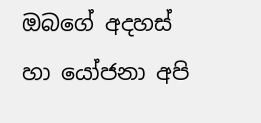ඔබගේ අදහස් හා යෝජනා අපි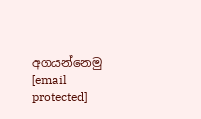අගයන්නෙමු
[email protected]